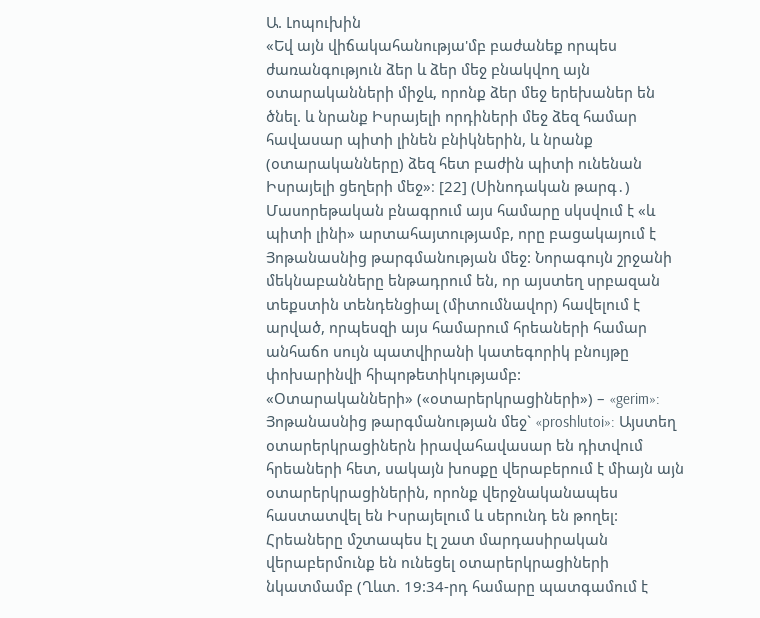Ա. Լոպուխին
«Եվ այն վիճակահանությա'մբ բաժանեք որպես ժառանգություն ձեր և ձեր մեջ բնակվող այն օտարականների միջև, որոնք ձեր մեջ երեխաներ են ծնել. և նրանք Իսրայելի որդիների մեջ ձեզ համար հավասար պիտի լինեն բնիկներին, և նրանք (օտարականները) ձեզ հետ բաժին պիտի ունենան Իսրայելի ցեղերի մեջ»։ [22] (Սինոդական թարգ․)
Մասորեթական բնագրում այս համարը սկսվում է «և պիտի լինի» արտահայտությամբ, որը բացակայում է Յոթանասնից թարգմանության մեջ: Նորագույն շրջանի մեկնաբանները ենթադրում են, որ այստեղ սրբազան տեքստին տենդենցիալ (միտումնավոր) հավելում է արված, որպեսզի այս համարում հրեաների համար անհաճո սույն պատվիրանի կատեգորիկ բնույթը փոխարինվի հիպոթետիկությամբ:
«Օտարականների» («օտարերկրացիների») – «gerim»: Յոթանասնից թարգմանության մեջ` «proshlutoi»: Այստեղ օտարերկրացիներն իրավահավասար են դիտվում հրեաների հետ, սակայն խոսքը վերաբերում է միայն այն օտարերկրացիներին, որոնք վերջնականապես հաստատվել են Իսրայելում և սերունդ են թողել: Հրեաները մշտապես էլ շատ մարդասիրական վերաբերմունք են ունեցել օտարերկրացիների նկատմամբ (Ղևտ. 19:34-րդ համարը պատգամում է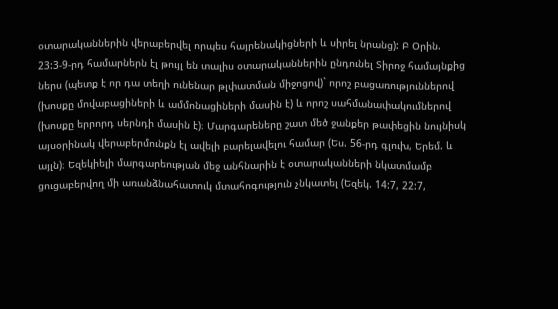օտարականներին վերաբերվել որպես հայրենակիցների և սիրել նրանց): Բ Օրին. 23:3-9-րդ համարներն էլ թույլ են տալիս օտարականներին ընդունել Տիրոջ համայնքից ներս (պետք է որ դա տեղի ունենար թլփատման միջոցով)` որոշ բացառություններով (խոսքը մովաբացիների և ամմոնացիների մասին է) և որոշ սահմանափակումներով (խոսքը երրորդ սերնդի մասին է)։ Մարգարեները շատ մեծ ջանքեր թափեցին նույնիսկ այսօրինակ վերաբերմունքն էլ ավելի բարելավելու համար (Ես. 56-րդ գլուխ, Երեմ. և այլն)։ Եզեկիելի մարգարեության մեջ անհնարին է օտարականների նկատմամբ ցուցաբերվող մի առանձնահատուկ մտահոգություն չնկատել (Եզեկ. 14:7, 22:7,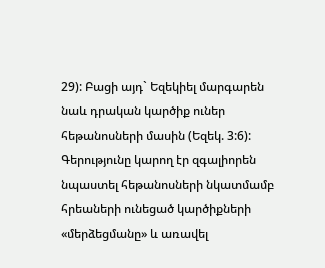29): Բացի այդ` Եզեկիել մարգարեն նաև դրական կարծիք ուներ հեթանոսների մասին (Եզեկ. 3:6): Գերությունը կարող էր զգալիորեն նպաստել հեթանոսների նկատմամբ հրեաների ունեցած կարծիքների «մերձեցմանը» և առավել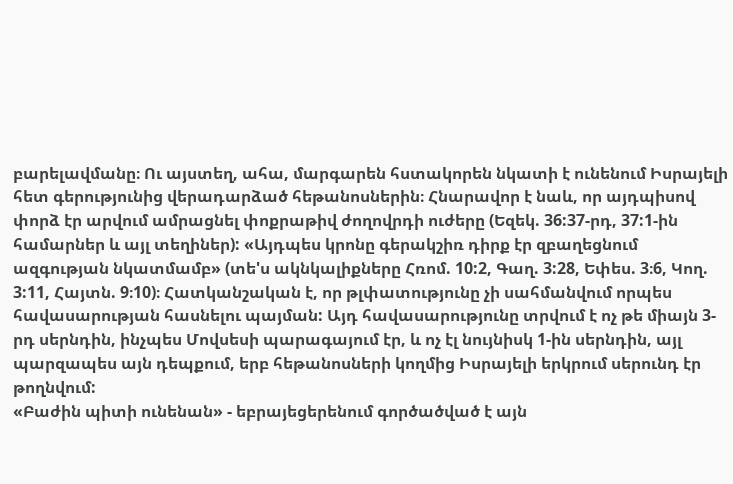բարելավմանը։ Ու այստեղ, ահա, մարգարեն հստակորեն նկատի է ունենում Իսրայելի հետ գերությունից վերադարձած հեթանոսներին։ Հնարավոր է նաև, որ այդպիսով փորձ էր արվում ամրացնել փոքրաթիվ ժողովրդի ուժերը (Եզեկ. 36:37-րդ, 37:1-ին համարներ և այլ տեղիներ): «Այդպես կրոնը գերակշիռ դիրք էր զբաղեցնում ազգության նկատմամբ» (տե'ս ակնկալիքները Հռոմ. 10:2, Գաղ. 3:28, Եփես. 3։6, Կող. 3:11, Հայտն. 9։10)։ Հատկանշական է, որ թլփատությունը չի սահմանվում որպես հավասարության հասնելու պայման: Այդ հավասարությունը տրվում է ոչ թե միայն 3-րդ սերնդին, ինչպես Մովսեսի պարագայում էր, և ոչ էլ նույնիսկ 1-ին սերնդին, այլ պարզապես այն դեպքում, երբ հեթանոսների կողմից Իսրայելի երկրում սերունդ էր թողնվում:
«Բաժին պիտի ունենան» - եբրայեցերենում գործածված է այն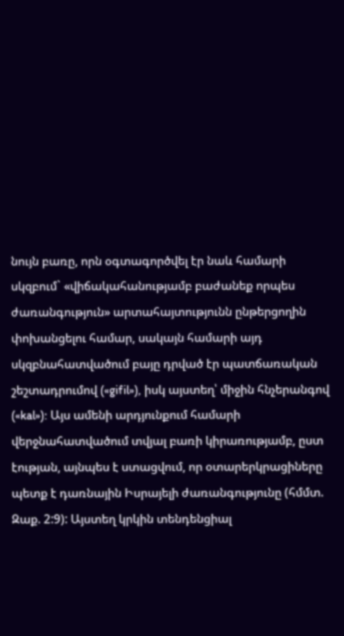նույն բառը, որն օգտագործվել էր նաև համարի սկզբում` «վիճակահանությամբ բաժանեք որպես ժառանգություն» արտահայտությունն ընթերցողին փոխանցելու համար, սակայն համարի այդ սկզբնահատվածում բայը դրված էր պատճառական շեշտադրումով («gifil»), իսկ այստեղ՝ միջին հնչերանգով («kal»): Այս ամենի արդյունքում համարի վերջնահատվածում տվյալ բառի կիրառությամբ, ըստ էության, այնպես է ստացվում, որ օտարերկրացիները պետք է դառնային Իսրայելի ժառանգությունը (հմմտ. Զաք. 2:9): Այստեղ կրկին տենդենցիալ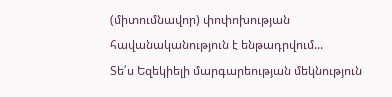(միտումնավոր) փոփոխության հավանականություն է ենթադրվում...
Տե՛ս Եզեկիելի մարգարեության մեկնություն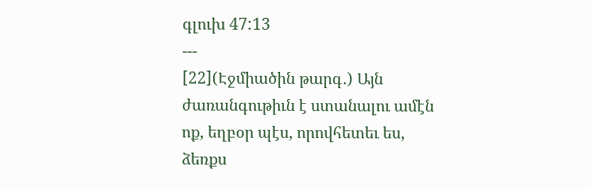գլուխ 47:13
---
[22](Էջմիածին թարգ․) Այն ժառանգութիւն է ստանալու ամէն ոք, եղբօր պէս, որովհետեւ ես, ձեռքս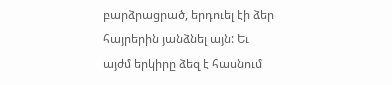բարձրացրած, երդուել էի ձեր հայրերին յանձնել այն: Եւ այժմ երկիրը ձեզ է հասնում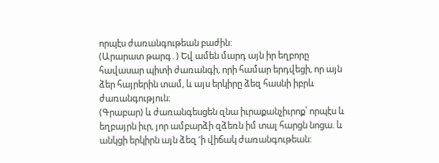որպէս ժառանգութեան բաժին:
(Արարատ թարգ․) Եվ ամեն մարդ այն իր եղբորը հավասար պիտի ժառանգի, որի համար երդվեցի, որ այն ձեր հայրերին տամ, և այս երկիրը ձեզ հասնի իբրև ժառանգություն։
(Գրաբար) և ժառանգեսցեն զնա իւրաքանչիւրոք՝ որպէս և եղբայրն իւր, յոր ամբարձի զձեռն իմ տալ հարցն նոցա. և անկցի երկիրն այն ձեզ ‘ի վիճակ ժառանգութեան: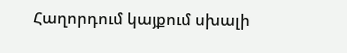Հաղորդում կայքում սխալի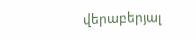վերաբերյալ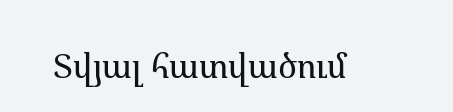Տվյալ հատվածում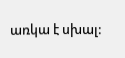առկա է սխալ: